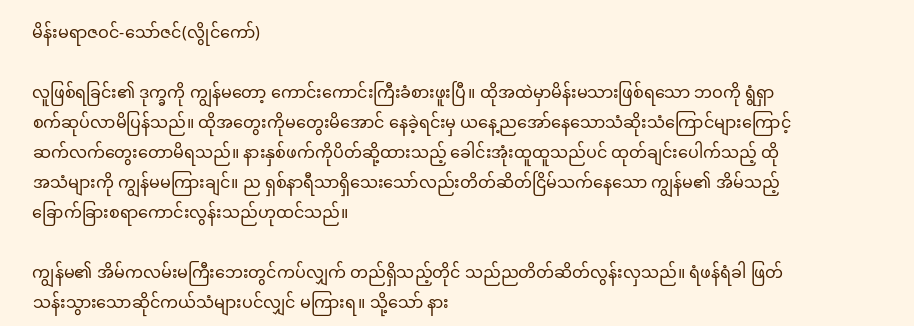မိန်းမရာဇဝင်-သော်ဇင်(လွိုင်ကော်)

လူဖြစ်ရခြင်း၏ ဒုက္ခကို ကျွန်မတော့ ကောင်းကောင်းကြီးခံစားဖူးပြီ။ ထိုအထဲမှာမိန်းမသားဖြစ်ရသော ဘဝကို ရွံရှာစက်ဆုပ်လာမိပြန်သည်။ ထိုအတွေးကိုမတွေးမိအောင် နေခဲ့ရင်းမှ ယနေ့ညအော်နေသောသံဆိုးသံကြောင်များကြောင့် ဆက်လက်တွေးတောမိရသည်။ နားနှစ်ဖက်ကိုပိတ်ဆို့ထားသည့် ခေါင်းအုံးထူထူသည်ပင် ထုတ်ချင်းပေါက်သည့် ထိုအသံများကို ကျွန်မမကြားချင်။ ည ရှစ်နာရီသာရှိသေးသော်လည်းတိတ်ဆိတ်ငြိမ်သက်နေသော ကျွန်မ၏ အိမ်သည့် ခြောက်ခြားစရာကောင်းလွန်းသည်ဟုထင်သည်။

ကျွန်မ၏ အိမ်ကလမ်းမကြီးဘေးတွင်ကပ်လျှက် တည်ရှိသည့်တိုင် သည်ညတိတ်ဆိတ်လွန်းလှသည်။ ရံဖန်ရံခါ ဖြတ်သန်းသွားသောဆိုင်ကယ်သံများပင်လျှင် မကြားရ။ သို့သော် နား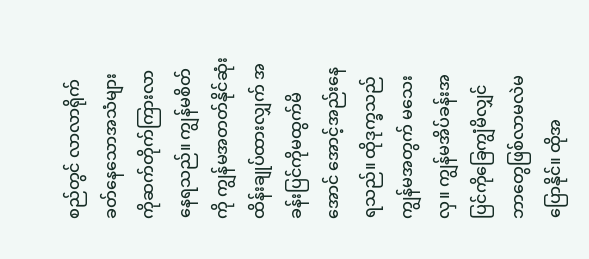စည်တွင် လာလာရိုက်ခတ်နေသောအသံများကိုဆက်တိုက်ကြားလာနေရသည်။ ကျွန်မစိတ်ကို ကျွန်မအတတ်နိုင်ဆုံးထိန်းချုပ်ထားလျှက် အခန်းပြင်ကိုမထွက်မိအောင် အောင့်အည်းနေရသည်။ ထိုဒုက္ခသည် ကျွန်မအတွက် မသေးလှ။ ကျွန်မအိပ်ခန်းအပြင်ကိုခြေကျွံမိလျှင် ဘာတွေဖြစ်လာမလဲမပြောနိုင်။ ထိုအ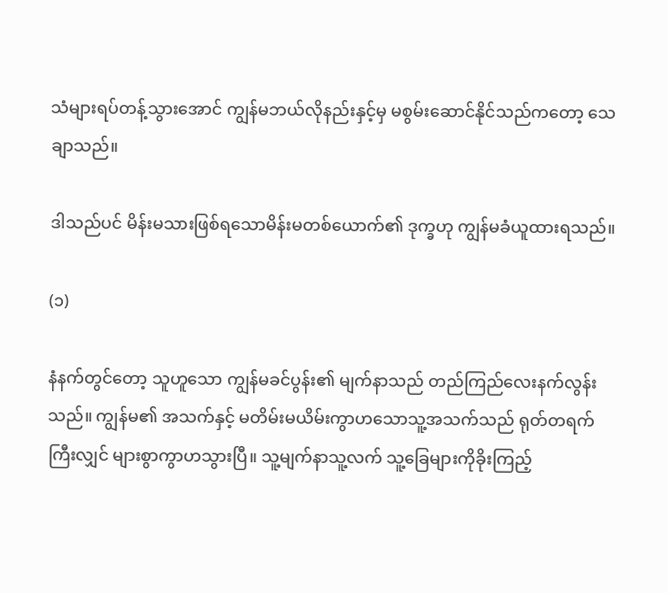သံများရပ်တန့်သွားအောင် ကျွန်မဘယ်လိုနည်းနှင့်မှ မစွမ်းဆောင်နိုင်သည်ကတော့ သေချာသည်။

ဒါသည်ပင် မိန်းမသားဖြစ်ရသောမိန်းမတစ်ယောက်၏ ဒုက္ခဟု ကျွန်မခံယူထားရသည်။

(၁)

နံနက်တွင်တော့ သူဟူသော ကျွန်မခင်ပွန်း၏ မျက်နာသည် တည်ကြည်လေးနက်လွန်းသည်။ ကျွန်မ၏ အသက်နှင့် မတိမ်းမယိမ်းကွာဟသောသူ့အသက်သည် ရုတ်တရက်ကြီးလျှင် များစွာကွာဟသွားပြီ။ သူ့မျက်နာသူ့လက် သူ့ခြေများကိုခိုးကြည့်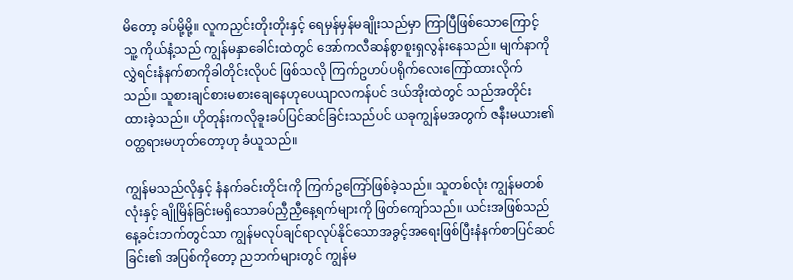မိတော့ ခပ်မို့မို့။ လူကညှင်းတိုးတိုးနှင့် ရေမှန်မှန်မချိုးသည်မှာ ကြာပြီဖြစ်သောကြောင့် သူ့ ကိုယ်နံ့သည် ကျွန်မနှာခေါင်းထဲတွင် အော်ကလီဆန်စွာစူးရှလွန်းနေသည်။ မျက်နာကိုလွှဲရင်းနံနက်စာကိုခါတိုင်းလိုပင် ဖြစ်သလို ကြက်ဥဟပ်ပရိုက်လေးကြော်ထားလိုက်သည်။ သူစားချင်စားမစားချေနေဟုပေယျာလကန်ပင် ဒယ်အိုးထဲတွင် သည်အတိုင်းထားခဲ့သည်။ ဟိုတုန်းကလိုခူးခပ်ပြင်ဆင်ခြင်းသည်ပင် ယခုကျွန်မအတွက် ဇနီးမယား၏ ဝတ္ထရားမဟုတ်တော့ဟု ခံယူသည်။

ကျွန်မသည်လိုနှင့် နံနက်ခင်းတိုင်းကို ကြက်ဥကြော်ဖြစ်ခဲ့သည်။ သူတစ်လုံး ကျွန်မတစ်လုံးနှင့် ချိုမြိန်ခြင်းမရှိသောခပ်ညှီညှီနေ့ရက်များကို ဖြတ်ကျော်သည်။ ယင်းအဖြစ်သည် နေ့ခင်းဘက်တွင်သာ ကျွန်မလုပ်ချင်ရာလုပ်နိုင်သောအခွင့်အရေးဖြစ်ပြီးနံနက်စာပြင်ဆင်ခြင်း၏ အပြစ်ကိုတော့ ညဘက်များတွင် ကျွန်မ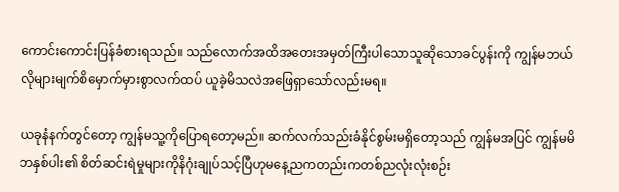ကောင်းကောင်းပြန်ခံစားရသည်။ သည်လောက်အထိအတေးအမှတ်ကြီးပါသောသူဆိုသောခင်ပွန်းကို ကျွန်မဘယ်လိုများမျက်စိမှောက်မှားစွာလက်ထပ် ယူခဲ့မိသလဲအဖြေရှာသော်လည်းမရ။

ယခုနံနက်တွင်တော့ ကျွန်မသူ့ကိုပြောရတော့မည်။ ဆက်လက်သည်းခံနိုင်စွမ်းမရှိတော့သည် ကျွန်မအပြင် ကျွန်မမိဘနှစ်ပါး၏ စိတ်ဆင်းရဲမှုများကိုနိဂုံးချုပ်သင့်ပြီဟုမနေ့ညကတည်းကတစ်ညလုံးလုံးစဉ်း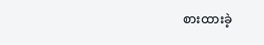စားထားခဲ့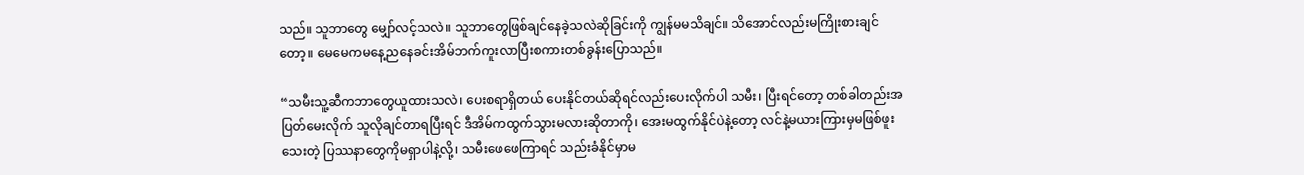သည်။ သူဘာတွေ မျှော်လင့်သလဲ။ သူဘာတွေဖြစ်ချင်နေခဲ့သလဲဆိုခြင်းကို ကျွန်မမသိချင်။ သိအောင်လည်းမကြိုးစားချင်တော့။ မေမေကမနေ့ညနေခင်းအိမ်ဘက်ကူးလာပြီးစကားတစ်ခွန်းပြောသည်။

“သမီးသူ့ဆီကဘာတွေယူထားသလဲ၊ ပေးစရာရှိတယ် ပေးနိုင်တယ်ဆိုရင်လည်းပေးလိုက်ပါ သမီး၊ ပြီးရင်တော့ တစ်ခါတည်းအပြတ်မေးလိုက် သူလိုချင်တာရပြီးရင် ဒီအိမ်ကထွက်သွားမလားဆိုတာကို၊ အေးမထွက်နိုင်ပဲနဲ့တော့ လင်နဲ့မယားကြားမှမဖြစ်ဖူးသေးတဲ့ ပြဿနာတွေကိုမရှာပါနဲ့လို့၊ သမီးဖေဖေကြာရင် သည်းခံနိုင်မှာမ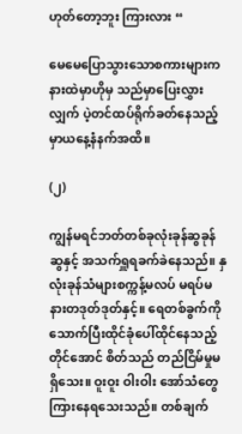ဟုတ်တော့ဘူး ကြားလား “

မေမေပြောသွားသောစကားများကနားထဲမှာဟိုမှ သည်မှာပြေးလွှားလျှက် ပဲ့တင်ထပ်ရိုက်ခတ်နေသည့်မှာယနေ့နံနက်အထိ။

(၂)

ကျွန်မရင်ဘတ်တစ်ခုလုံးခုန်ဆွခုန်ဆွနှင့် အသက်ရှူရခက်ခဲနေသည်။ နှလုံးခုန်သံများစက္ကန့်မလပ် မရပ်မနားတဒုတ်ဒုတ်နှင့်။ ရေတစ်ခွက်ကိုသောက်ပြီးထိုင်ခုံပေါ်ထိုင်နေသည့်တိုင်အောင် စိတ်သည် တည်ငြိမ်မှုမရှိသေး။ ဝူးဝူး ဝါးဝါး အော်သံတွေကြားနေရသေးသည်။ တစ်ချက်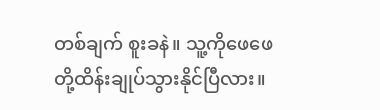တစ်ချက် စူးခနဲ။ သူ့ကိုဖေဖေတို့ထိန်းချုပ်သွားနိုင်ပြီလား။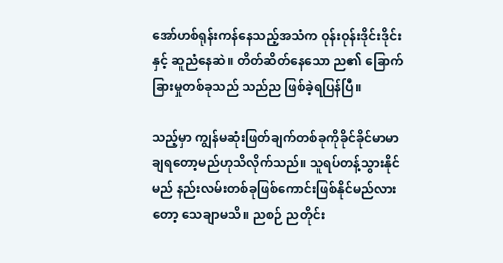အော်ဟစ်ရုန်းကန်နေသည့်အသံက ဝုန်းဝုန်းဒိုင်းဒိုင်းနှင့် ဆူညံနေဆဲ။ တိတ်ဆိတ်နေသော ည၏ ခြောက်ခြားမှုတစ်ခုသည် သည်ည ဖြစ်ခဲ့ရပြန်ပြီ။

သည့်မှာ ကျွန်မဆုံးဖြတ်ချက်တစ်ခုကိုခိုင်ခိုင်မာမာချရတော့မည်ဟုသိလိုက်သည်။ သူရပ်တန့်သွားနိုင်မည် နည်းလမ်းတစ်ခုဖြစ်ကောင်းဖြစ်နိုင်မည်လားတော့ သေချာမသိ။ ညစဉ် ညတိုင်း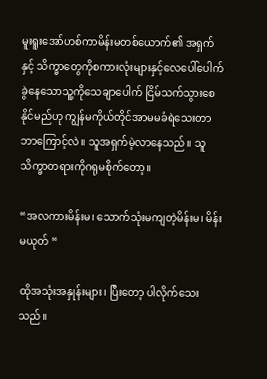မူးရူးအော်ဟစ်ကာမိန်းမတစ်ယောက်၏ အရှက်နှင့် သိက္ခာတွေကိုစကားလုံးများနှင့်လေပေါ်ပေါက်ခွဲနေသောသူ့ကိုသေချာပေါက် ငြိမ်သက်သွားစေနိုင်မည်ဟု ကျွန်မကိုယ်တိုင်အာမမခံရဲသေးတာဘာကြောင့်လဲ။ သူအရှက်မဲ့လာနေသည်။ သူသိက္ခာတရားကိုဂရုမစိုက်တော့။

“အလကားမိန်းမ၊ သောက်သုံးမကျတဲ့မိန်းမ၊ မိန်းမယုတ် “

ထိုအသုံးအနှုန်းများ၊ ပြီးတော့ ပါလိုက်သေးသည်။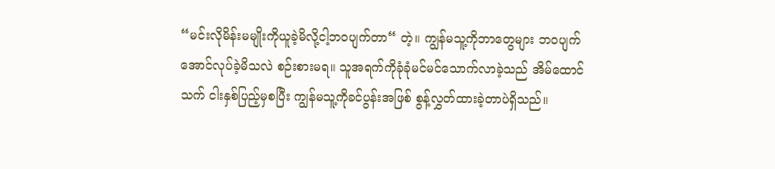“မင်းလိုမိန်းမမျိုးကိုယူခဲ့မိလို့ငါ့ဘဝပျက်တာ“ တဲ့။ ကျွန်မသူ့ကိုဘာတွေများ ဘဝပျက်အောင်လုပ်ခဲ့မိသလဲ စဉ်းစားမရ။ သူအရက်ကိုခုံခုံမင်မင်သောက်လာခဲ့သည် အိမ်ထောင်သက် ငါးနှစ်ပြည့်မှစပြီး ကျွန်မသူ့ကိုခင်ပွန်းအဖြစ် စွန့်လွှတ်ထားခဲ့တာပဲရှိသည်။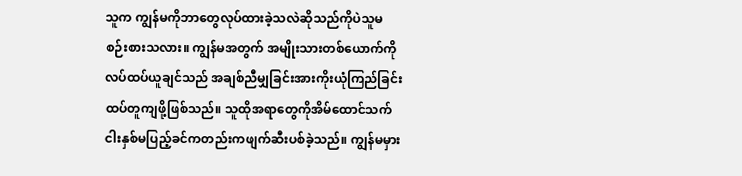သူက ကျွန်မကိုဘာတွေလုပ်ထားခဲ့သလဲဆိုသည်ကိုပဲသူမစဉ်းစားသလား။ ကျွန်မအတွက် အမျိုးသားတစ်ယောက်ကိုလပ်ထပ်ယူချင်သည် အချစ်ညီမျှခြင်းအားကိုးယုံကြည်ခြင်းထပ်တူကျဖို့ဖြစ်သည်။ သူထိုအရာတွေကိုအိမ်ထောင်သက် ငါးနှစ်မပြည့်ခင်ကတည်းကဖျက်ဆီးပစ်ခဲ့သည်။ ကျွန်မမှား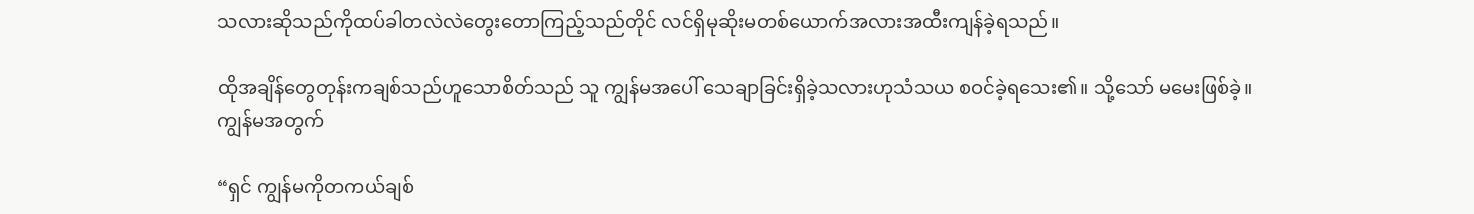သလားဆိုသည်ကိုထပ်ခါတလဲလဲတွေးတောကြည့်သည်တိုင် လင်ရှိမုဆိုးမတစ်ယောက်အလားအထီးကျန်ခဲ့ရသည်။

ထိုအချိန်တွေတုန်းကချစ်သည်ဟူသောစိတ်သည် သူ ကျွန်မအပေါ် သေချာခြင်းရှိခဲ့သလားဟုသံသယ စဝင်ခဲ့ရသေး၏။ သို့သော် မမေးဖြစ်ခဲ့။ ကျွန်မအတွက်

“ရှင် ကျွန်မကိုတကယ်ချစ်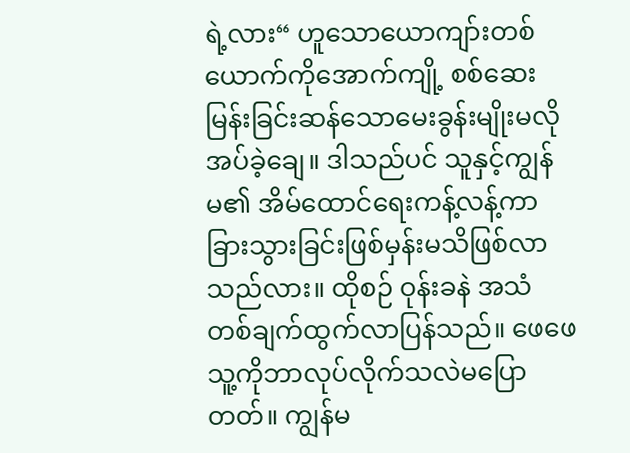ရဲ့လား“ ဟူသောယောကျာ်းတစ်ယောက်ကိုအောက်ကျို့ စစ်ဆေးမြန်းခြင်းဆန်သောမေးခွန်းမျိုးမလိုအပ်ခဲ့ချေ။ ဒါသည်ပင် သူနှင့်ကျွန်မ၏ အိမ်ထောင်ရေးကန့်လန့်ကာခြားသွားခြင်းဖြစ်မှန်းမသိဖြစ်လာသည်လား။ ထိုစဉ် ဝုန်းခနဲ အသံတစ်ချက်ထွက်လာပြန်သည်။ ဖေဖေသူ့ကိုဘာလုပ်လိုက်သလဲမပြောတတ်။ ကျွန်မ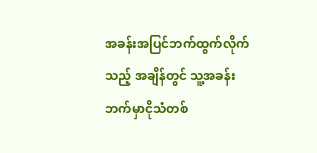အခန်းအပြင်ဘက်ထွက်လိုက်သည့် အချိန်တွင် သူ့အခန်းဘက်မှာငိုသံတစ်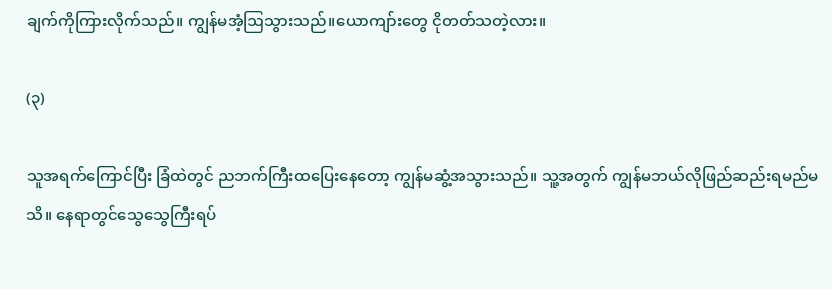ချက်ကိုကြားလိုက်သည်။ ကျွန်မအံ့ဩသွားသည်။ယောကျာ်းတွေ ငိုတတ်သတဲ့လား။

(၃)

သူအရက်ကြောင်ပြီး ခြံထဲတွင် ညဘက်ကြီးထပြေးနေတော့ ကျွန်မဆွံ့အသွားသည်။ သူ့အတွက် ကျွန်မဘယ်လိုဖြည်ဆည်းရမည်မသိ။ နေရာတွင်သွေသွေကြီးရပ်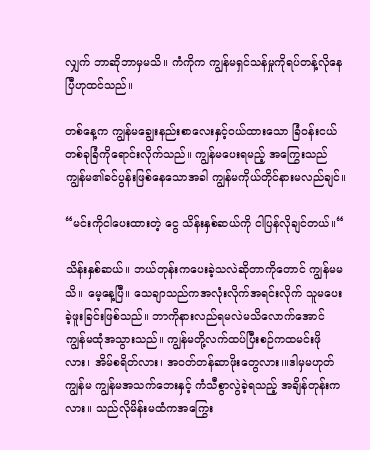လျှက် ဘာဆိုဘာမှမသိ။ ကံကိုက ကျွန်မရှင်သန်မှုကိုရပ်တန့်လိုနေပြီဟုထင်သည်။

တစ်နေ့က ကျွန်မချွေးနည်းစာလေးနှင့်ဝယ်ထားသော ခြံဝန်းငယ်တစ်ခုခြံကိုရောင်းလိုက်သည်။ ကျွန်မပေးရမည့် အကြွေးသည် ကျွန်မ၏ခင်ပွန်းဖြစ်နေသောအခါ ကျွန်မကိုယ်တိုင်နားမလည်ချင်။

“မင်းကိုငါပေးထားတဲ့ ငွေ သိန်းနှစ်ဆယ်ကို ငါပြန်လိုချင်တယ်။“

သိန်းနှစ်ဆယ်။ ဘယ်တုန်းကပေးခဲ့သလဲဆိုတာကိုတောင် ကျွန်မမသိ။ မေ့နေ့ပြီ။ သေချာသည်ကအလုံးလိုက်အရင်းလိုက် သူမပေးခဲ့ဖူးခြင်းဖြစ်သည်။ ဘာကိုနားလည်ရမလဲမသိလောက်အောင် ကျွန်မထုံအသွားသည်။ ကျွန်မတို့လက်ထပ်ပြီးစဉ်ကထမင်းဖိုလား၊ အိမ်စရိတ်လား၊ အဝတ်တန်ဆာဖိုးတွေလား၊။ဒါမှမဟုတ် ကျွန်မ ကျွန်မအသက်ဘေးနှင့် ကံသီစွာလွဲခဲ့ရသည့် အချိန်တုန်းကလား။ သည်လိုမိန်းမထံကအကြွေး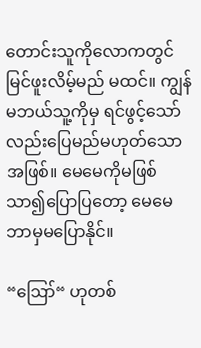တောင်းသူကိုလောကတွင်မြင်ဖူးလိမ့်မည် မထင်။ ကျွန်မဘယ်သူ့ကိုမှ ရင်ဖွင့်သော်လည်းပြေမည်မဟုတ်သောအဖြစ်။ မေမေကိုမဖြစ်သာ၍ပြောပြတော့ မေမေဘာမှမပြောနိုင်။

“ဪ“ ဟုတစ်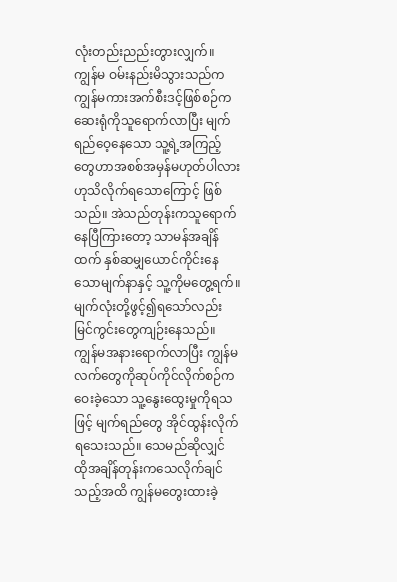လုံးတည်းညည်းတွားလျှက်။ ကျွန်မ ဝမ်းနည်းမိသွားသည်က ကျွန်မကားအက်စီးဒင့်ဖြစ်စဉ်ကဆေးရုံကိုသူရောက်လာပြီး မျက်ရည်ဝေ့နေသော သူ့ရဲ့အကြည့်တွေဟာအစစ်အမှန်မဟုတ်ပါလားဟုသိလိုက်ရသောကြောင့် ဖြစ်သည်။ အဲသည်တုန်းကသူရောက်နေပြီကြားတော့ သာမန်အချိန်ထက် နှစ်ဆမျှယောင်ကိုင်းနေသောမျက်နာနှင့် သူ့ကိုမတွေ့ရက်။ မျက်လုံးတို့ဖွင့်၍ရသော်လည်း မြင်ကွင်းတွေကျဉ်းနေသည်။ ကျွန်မအနားရောက်လာပြီး ကျွန်မလက်တွေကိုဆုပ်ကိုင်လိုက်စဉ်က ဝေးခဲ့သော သူ့နွေးထွေးမှုကိုရသဖြင့် မျက်ရည်တွေ အိုင်ထွန်းလိုက်ရသေးသည်။ သေမည်ဆိုလျှင် ထိုအချိန်တုန်းကသေလိုက်ချင်သည့်အထိ ကျွန်မတွေးထားခဲ့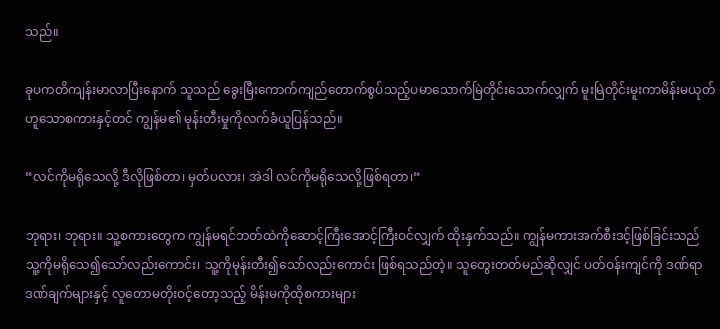သည်။

ခုပကတိကျန်းမာလာပြီးနောက် သူသည် ခွေးမြီးကောက်ကျည်တောက်စွပ်သည့်ပမာသောက်မြဲတိုင်းသောက်လျှက် မူးမြဲတိုင်းမူးကာမိန်းမယုတ်ဟူသောစကားနှင့်တင် ကျွန်မ၏ မုန်းတီးမှုကိုလက်ခံယူပြန်သည်။

“လင်ကိုမရိုသေလို့ ဒီလိုဖြစ်တာ၊ မှတ်ပလား၊ အဲဒါ လင်ကိုမရိုသေလို့ဖြစ်ရတာ၊“

ဘုရား၊ ဘုရား။ သူ့စကားတွေက ကျွန်မရင်ဘတ်ထဲကိုဆောင့်ကြီးအောင့်ကြီးဝင်လျှက် ထိုးနှက်သည်။ ကျွန်မကားအက်စီးဒင့်ဖြစ်ခြင်းသည် သူ့ကိုမရိုသေ၍သော်လည်းကောင်း၊ သူ့ကိုမုန်းတီး၍သော်လည်းကောင်း ဖြစ်ရသည်တဲ့။ သူတွေးတတ်မည်ဆိုလျှင် ပတ်ဝန်းကျင်ကို ဒဏ်ရာဒဏ်ချက်များနှင့် လူတောမတိုးဝင့်တော့သည့် မိန်းမကိုထိုစကားများ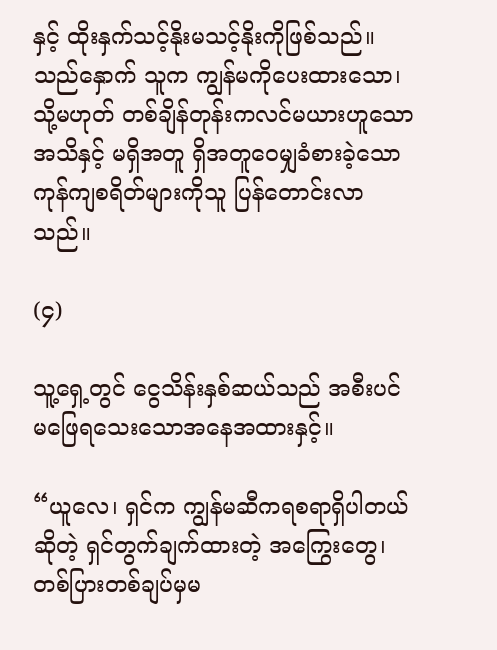နှင့် ထိုးနှက်သင့်နိုးမသင့်နိုးကိုဖြစ်သည်။ သည်နှောက် သူက ကျွန်မကိုပေးထားသော၊ သို့မဟုတ် တစ်ချိန်တုန်းကလင်မယားဟူသောအသိနှင့် မရှိအတူ ရှိအတူဝေမျှခံစားခဲ့သောကုန်ကျစရိတ်များကိုသူ ပြန်တောင်းလာသည်။

(၄)

သူ့ရှေ့တွင် ငွေသိန်းနှစ်ဆယ်သည် အစီးပင်မဖြေရသေးသောအနေအထားနှင့်။

“ယူလေ၊ ရှင်က ကျွန်မဆီကရစရာရှိပါတယ်ဆိုတဲ့ ရှင်တွက်ချက်ထားတဲ့ အကြွေးတွေ၊ တစ်ပြားတစ်ချပ်မှမ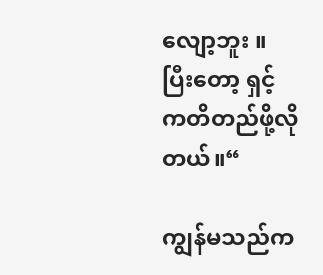လျော့ဘူး ။ ပြီးတော့ ရှင့်ကတိတည်ဖို့လိုတယ်။“

ကျွန်မသည်က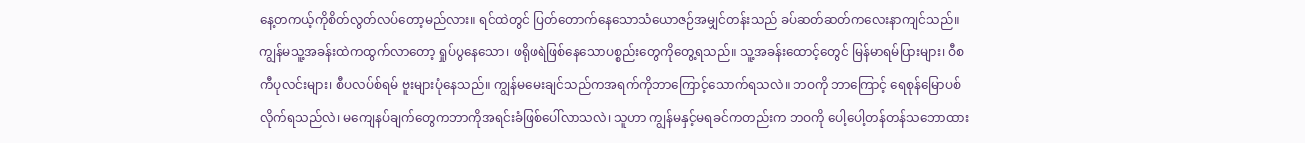နေ့တကယ့်ကိုစိတ်လွတ်လပ်တော့မည်လား။ ရင်ထဲတွင် ပြတ်တောက်နေသောသံယောဇဉ်အမျှင်တန်းသည် ခပ်ဆတ်ဆတ်ကလေးနာကျင်သည်။ ကျွန်မသူ့အခန်းထဲကထွက်လာတော့ ရှုပ်ပွနေသော၊ ဖရိုဖရဲဖြစ်နေသောပစ္စည်းတွေကိုတွေ့ရသည်။ သူ့အခန်းထောင့်တွေင် မြန်မာရမ်ပြားများ၊ ဝီစကီပုလင်းများ၊ စီပလပ်စ်ရမ် ဗူးများပုံနေသည်။ ကျွန်မမေးချင်သည်ကအရက်ကိုဘာကြောင့်သောက်ရသလဲ။ ဘဝကို ဘာကြောင့် ရေစုန်မြောပစ်လိုက်ရသည်လဲ၊ မကျေနပ်ချက်တွေကဘာကိုအရင်းခံဖြစ်ပေါ်လာသလဲ၊ သူဟာ ကျွန်မနှင့်မရခင်ကတည်းက ဘဝကို ပေါ့ပေါ့တန်တန်သဘောထား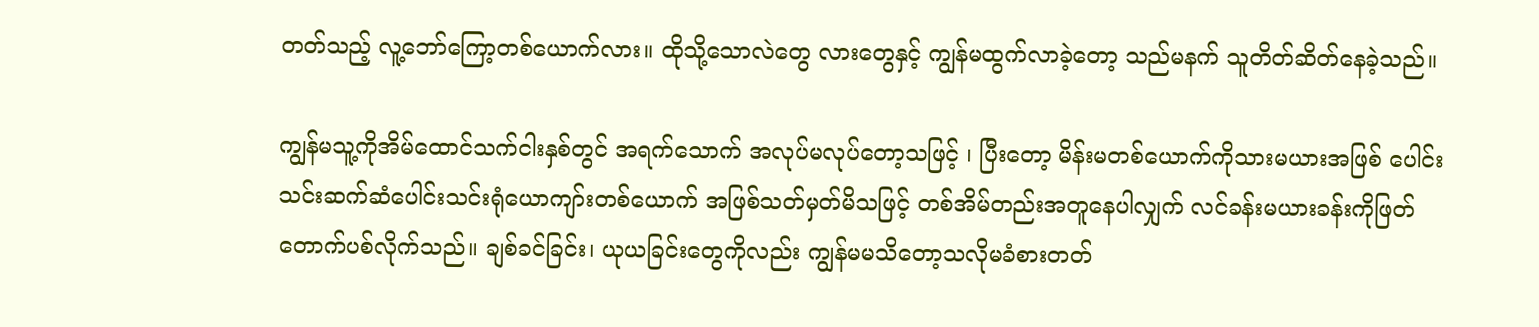တတ်သည့် လူ့ဘော်ကြော့တစ်ယောက်လား။ ထိုသို့သောလဲတွေ လားတွေနှင့် ကျွန်မထွက်လာခဲ့တော့ သည်မနက် သူတိတ်ဆိတ်နေခဲ့သည်။

ကျွန်မသူ့ကိုအိမ်ထောင်သက်ငါးနှစ်တွင် အရက်သောက် အလုပ်မလုပ်တော့သဖြင့် ၊ ပြီးတော့ မိန်းမတစ်ယောက်ကိုသားမယားအဖြစ် ပေါင်းသင်းဆက်ဆံပေါင်းသင်းရုံယောကျာ်းတစ်ယောက် အဖြစ်သတ်မှတ်မိသဖြင့် တစ်အိမ်တည်းအတူနေပါလျှက် လင်ခန်းမယားခန်းကိုဖြတ်တောက်ပစ်လိုက်သည်။ ချစ်ခင်ခြင်း၊ ယုယခြင်းတွေကိုလည်း ကျွန်မမသိတော့သလိုမခံစားတတ်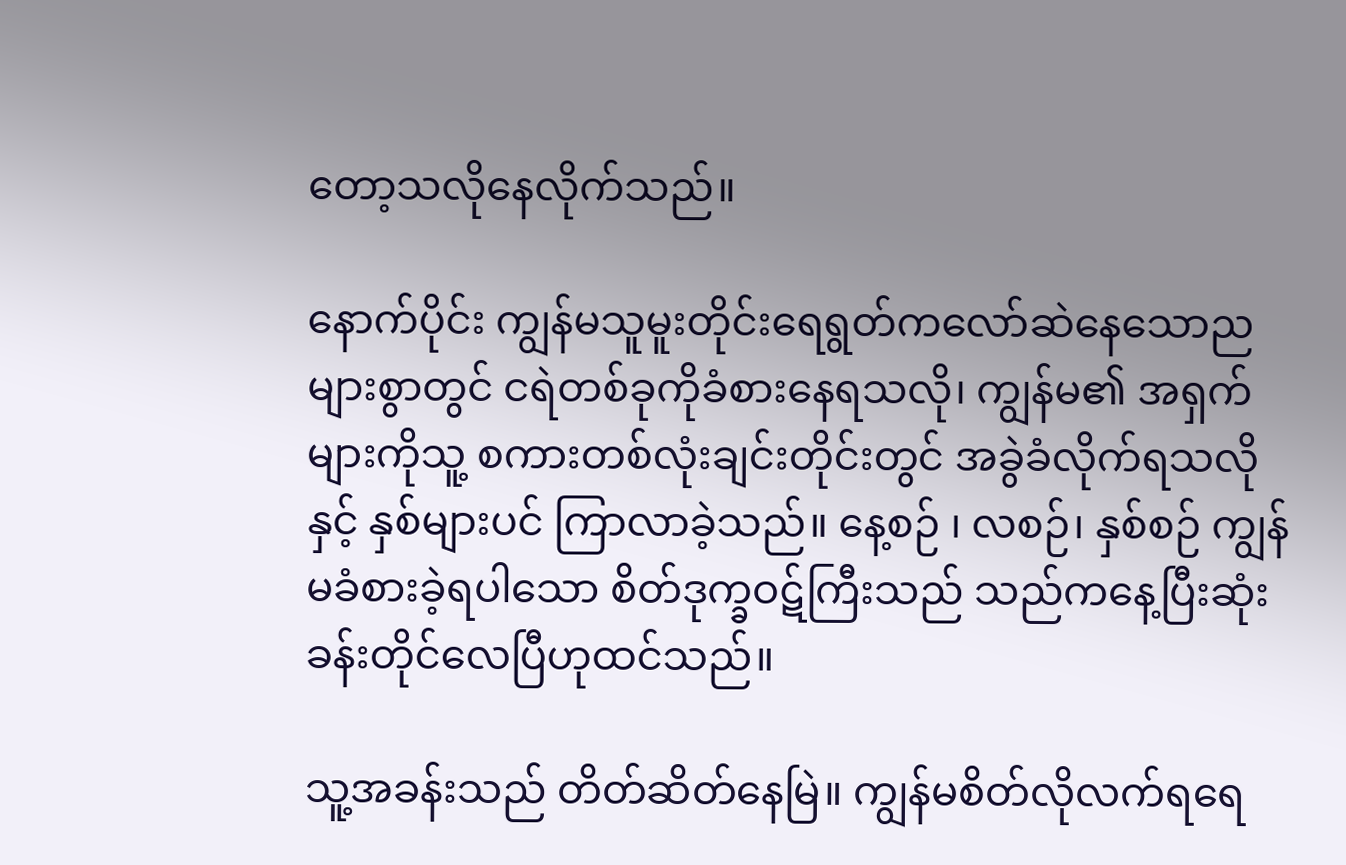တော့သလိုနေလိုက်သည်။

နောက်ပိုင်း ကျွန်မသူမူးတိုင်းရေရွတ်ကလော်ဆဲနေသောညများစွာတွင် ငရဲတစ်ခုကိုခံစားနေရသလို၊ ကျွန်မ၏ အရှက်များကိုသူ့ စကားတစ်လုံးချင်းတိုင်းတွင် အခွဲခံလိုက်ရသလိုနှင့် နှစ်များပင် ကြာလာခဲ့သည်။ နေ့စဉ် ၊ လစဉ်၊ နှစ်စဉ် ကျွန်မခံစားခဲ့ရပါသော စိတ်ဒုက္ခဝဋ်ကြီးသည် သည်ကနေ့ပြီးဆုံးခန်းတိုင်လေပြီဟုထင်သည်။

သူ့အခန်းသည် တိတ်ဆိတ်နေမြဲ။ ကျွန်မစိတ်လိုလက်ရရေ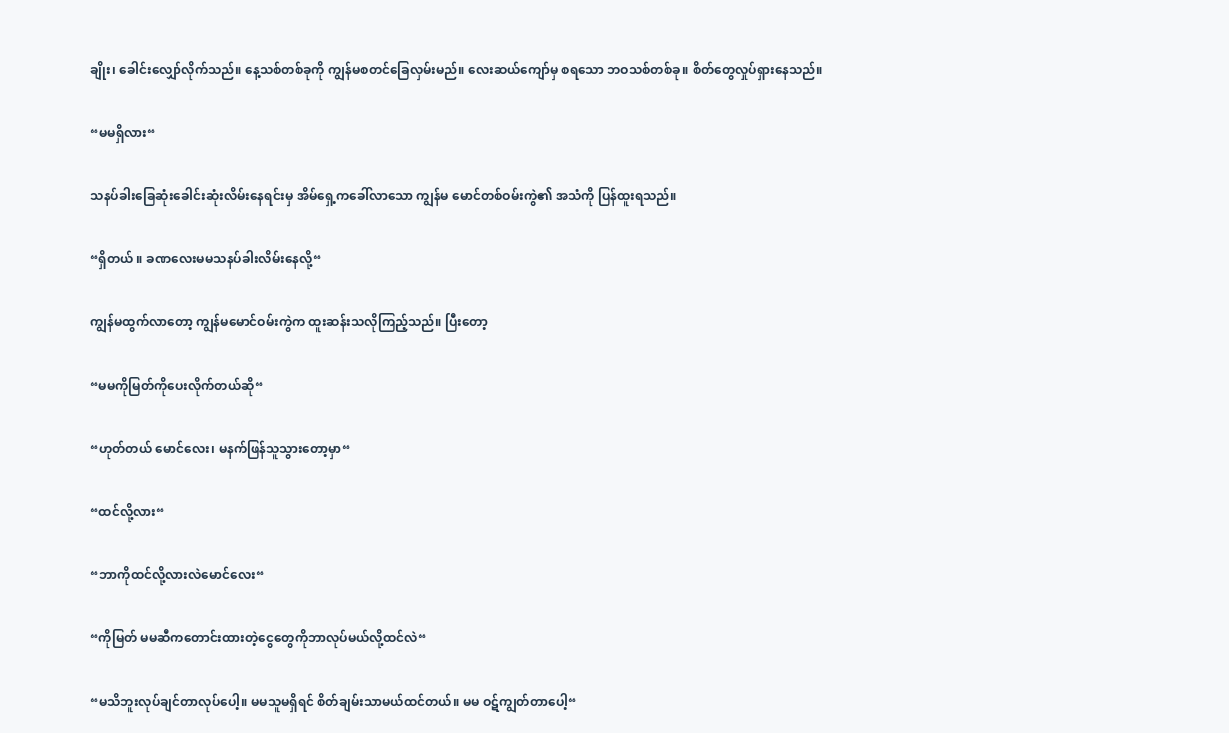ချိုး၊ ခေါင်းလျှော်လိုက်သည်။ နေ့သစ်တစ်ခုကို ကျွန်မစတင်ခြေလှမ်းမည်။ လေးဆယ်ကျော်မှ စရသော ဘဝသစ်တစ်ခု။ စိတ်တွေလှုပ်ရှားနေသည်။

“မမရှိလား“

သနပ်ခါးခြေဆုံးခေါင်းဆုံးလိမ်းနေရင်းမှ အိမ်ရှေ့ကခေါ်လာသော ကျွန်မ မောင်တစ်ဝမ်းကွဲ၏ အသံကို ပြန်ထူးရသည်။

“ရှိတယ် ။ ခဏလေးမမသနပ်ခါးလိမ်းနေလို့“

ကျွန်မထွက်လာတော့ ကျွန်မမောင်ဝမ်းကွဲက ထူးဆန်းသလိုကြည့်သည်။ ပြီးတော့

“မမကိုမြတ်ကိုပေးလိုက်တယ်ဆို“

“ဟုတ်တယ် မောင်လေး၊ မနက်ဖြန်သူသွားတော့မှာ“

“ထင်လို့လား“

“ဘာကိုထင်လို့လားလဲမောင်လေး“

“ကိုမြတ် မမဆီကတောင်းထားတဲ့ငွေတွေကိုဘာလုပ်မယ်လို့ထင်လဲ“

“မသိဘူးလုပ်ချင်တာလုပ်ပေါ့။ မမသူမရှိရင် စိတ်ချမ်းသာမယ်ထင်တယ်။ မမ ဝဋ်ကျွတ်တာပေါ့“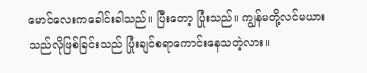မောင်လေးကခေါင်းခါသည်။ ပြီးတော့ ပြုံးသည်။ ကျွန်မတို့လင်မယားသည်လိုဖြစ်ခြင်းသည် ပြုံးချင်စရာကောင်းနေသတဲ့လား။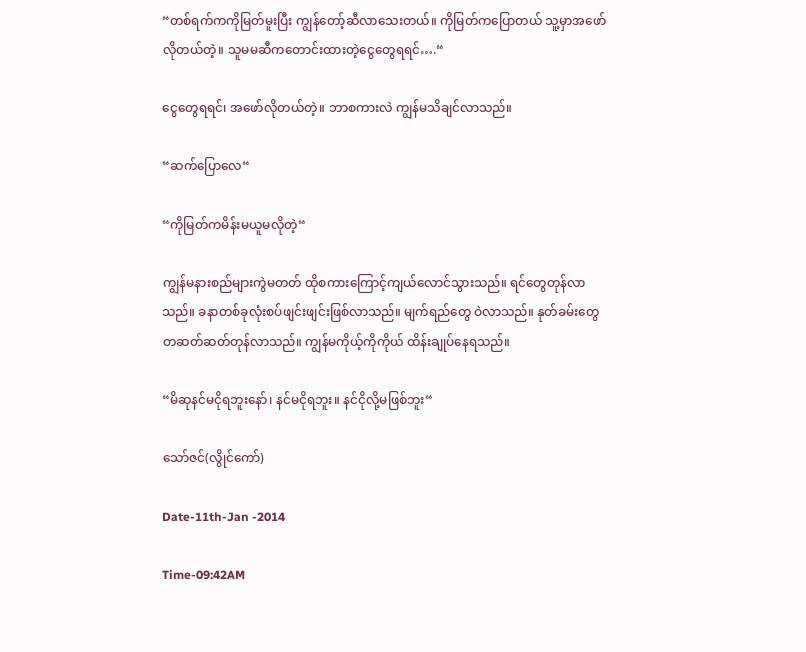“တစ်ရက်ကကိုမြတ်မူးပြီး ကျွန်တော့်ဆီလာသေးတယ်။ ကိုမြတ်ကပြောတယ် သူ့မှာအဖော်လိုတယ်တဲ့။ သူမမဆီကတောင်းထားတဲ့ငွေတွေရရင်….“

ငွေတွေရရင်၊ အဖော်လိုတယ်တဲ့။ ဘာစကားလဲ ကျွန်မသိချင်လာသည်။

“ဆက်ပြောလေ“

“ကိုမြတ်ကမိန်းမယူမလိုတဲ့“

ကျွန်မနားစည်များကွဲမတတ် ထိုစကားကြောင့်ကျယ်လောင်သွားသည်။ ရင်တွေတုန်လာသည်။ ခနာတစ်ခုလုံးစပ်ဖျင်းဖျင်းဖြစ်လာသည်။ မျက်ရည်တွေ ဝဲလာသည်။ နုတ်ခမ်းတွေ တဆတ်ဆတ်တုန်လာသည်။ ကျွန်မကိုယ့်ကိုကိုယ် ထိန်းချုပ်နေရသည်။

“မိဆုနင်မငိုရဘူးနော်၊ နင်မငိုရဘူး။ နင်ငိုလို့မဖြစ်ဘူး“

သော်ဇင်(လွိုင်ကော်)

Date-11th-Jan -2014

Time-09:42AM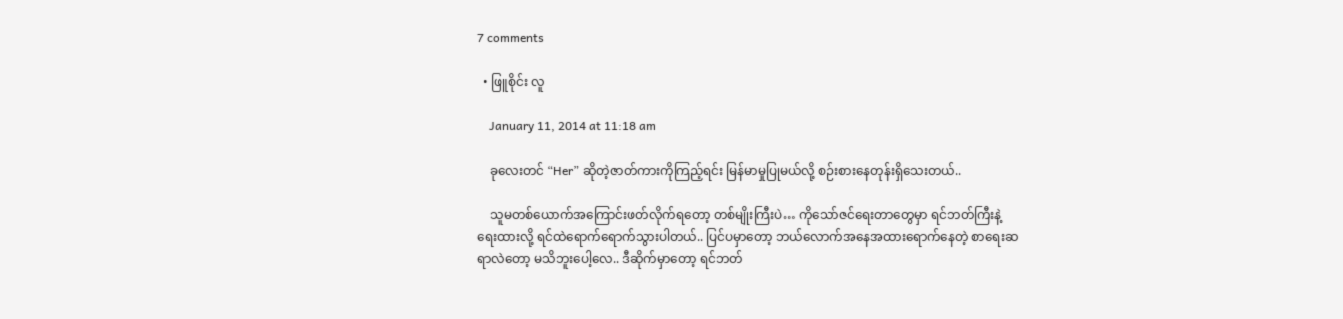7 comments

  • ဖြူစိုင်း လူ

    January 11, 2014 at 11:18 am

    ခုလေးတင် “Her” ဆိုတဲ့ဇာတ်ကားကိုကြည့်ရင်း မြန်မာမှုပြုမယ်လို့ စဉ်းစားနေတုန်းရှိသေးတယ်..

    သူမတစ်ယောက်အကြောင်းဖတ်လိုက်ရတော့ တစ်မျိုးကြီးပဲ… ကိုသော်ဇင်ရေးတာတွေမှာ ရင်ဘတ်ကြီးနဲ့ရေးထားလို့ ရင်ထဲရောက်ရောက်သွားပါတယ်.. ပြင်ပမှာတော့ ဘယ်လောက်အနေအထားရောက်နေတဲ့ စာရေးဆရာလဲတော့ မသိဘူးပေါ့လေ.. ဒီဆိုက်မှာတော့ ရင်ဘတ်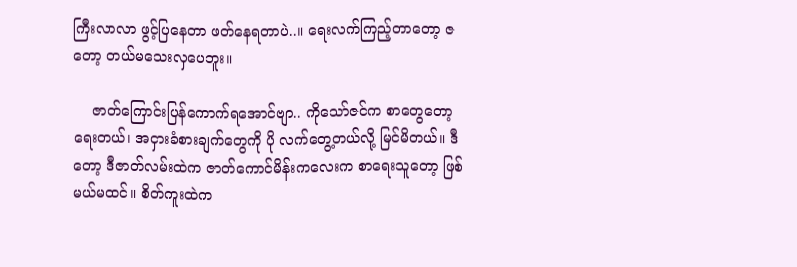ကြီးလာလာ ဖွင့်ပြနေတာ ဖတ်နေရတာပဲ..။ ရေးလက်ကြည့်တာတော့ ဇ တော့ တယ်မသေးလှပေဘူး။

    ဇာတ်ကြောင်းပြန်ကောက်ရအောင်ဗျာ.. ကိုသော်ဇင်က စာတွေတော့ရေးတယ်၊ အငှားခံစားချက်တွေကို ပို လက်တွေ့တယ်လို့ မြင်မိတယ်။ ဒီတော့ ဒီဇာတ်လမ်းထဲက ဇာတ်ကောင်မိန်းကလေးက စာရေးသူတော့ ဖြစ်မယ်မထင်။ စိတ်ကူးထဲက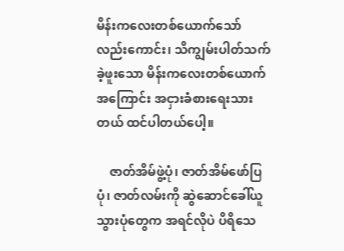မိန်းကလေးတစ်ယောက်သော်လည်းကောင်း၊ သိကျွမ်းပါတ်သက်ခဲ့ဖူးသော မိန်းကလေးတစ်ယောက်အကြောင်း အငှားခံစားရေးသားတယ် ထင်ပါတယ်ပေါ့။

    ဇာတ်အိမ်ဖွဲ့ပုံ၊ ဇာတ်အိမ်ဖော်ပြပုံ၊ ဇာတ်လမ်းကို ဆွဲဆောင်ခေါ်ယူသွားပုံတွေက အရင်လိုပဲ ပိရိသေ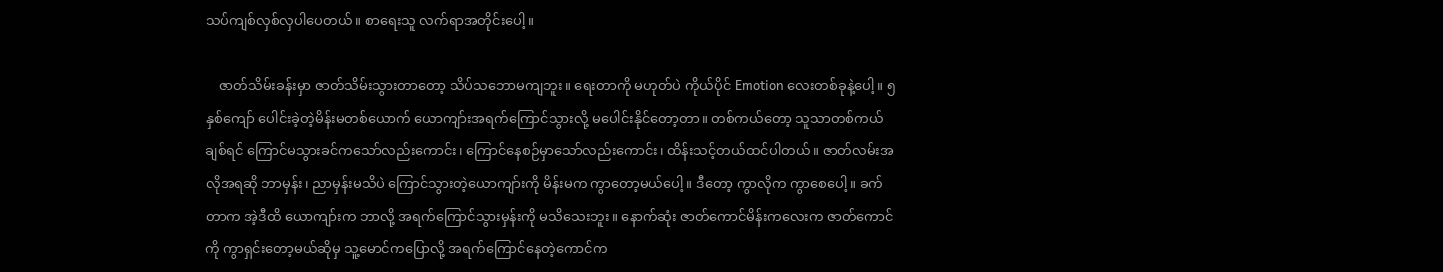သပ်ကျစ်လှစ်လှပါပေတယ်။ စာရေးသူ လက်ရာအတိုင်းပေါ့။

    ဇာတ်သိမ်းခန်းမှာ ဇာတ်သိမ်းသွားတာတော့ သိပ်သဘောမကျဘူး။ ရေးတာကို မဟုတ်ပဲ ကိုယ်ပိုင် Emotion လေးတစ်ခုနဲ့ပေါ့။ ၅ နှစ်ကျော် ပေါင်းခဲ့တဲ့မိန်းမတစ်ယောက် ယောကျာ်းအရက်ကြောင်သွားလို့ မပေါင်းနိုင်တော့တာ။ တစ်ကယ်တော့ သူသာတစ်ကယ်ချစ်ရင် ကြောင်မသွားခင်ကသော်လည်းကောင်း၊ ကြောင်နေစဉ်မှာသော်လည်းကောင်း၊ ထိန်းသင့်တယ်ထင်ပါတယ်။ ဇာတ်လမ်းအလိုအရဆို ဘာမှန်း၊ ညာမှန်းမသိပဲ ကြောင်သွားတဲ့ယောကျာ်းကို မိန်းမက ကွာတော့မယ်ပေါ့။ ဒီတော့ ကွာလိုက ကွာစေပေါ့။ ခက်တာက အဲ့ဒီထိ ယောကျာ်းက ဘာလို့ အရက်ကြောင်သွားမှန်းကို မသိသေးဘူး။ နောက်ဆုံး ဇာတ်ကောင်မိန်းကလေးက ဇာတ်ကောင်ကို ကွာရှင်းတော့မယ်ဆိုမှ သူ့မောင်ကပြောလို့ အရက်ကြောင်နေတဲ့ကောင်က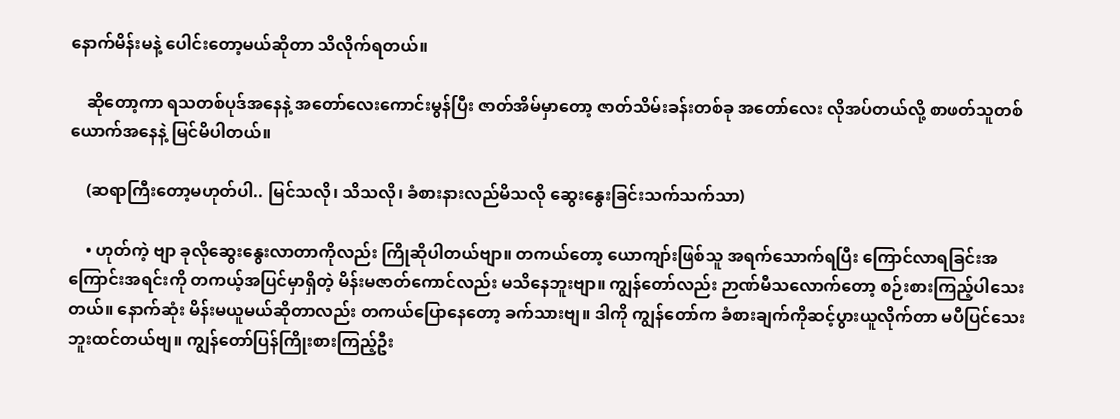နောက်မိန်းမနဲ့ ပေါင်းတော့မယ်ဆိုတာ သိလိုက်ရတယ်။

    ဆိုတော့ကာ ရသတစ်ပုဒ်အနေနဲ့ အတော်လေးကောင်းမွန်ပြီး ဇာတ်အိမ်မှာတော့ ဇာတ်သိမ်းခန်းတစ်ခု အတော်လေး လိုအပ်တယ်လို့ စာဖတ်သူတစ်ယောက်အနေနဲ့ မြင်မိပါတယ်။

    (ဆရာကြီးတော့မဟုတ်ပါ.. မြင်သလို၊ သိသလို၊ ခံစားနားလည်မိသလို ဆွေးနွေးခြင်းသက်သက်သာ)

    • ဟုတ်ကဲ့ ဗျာ ခုလိုဆွေးနွေးလာတာကိုလည်း ကြိုဆိုပါတယ်ဗျာ။ တကယ်တော့ ယောကျာ်းဖြစ်သူ အရက်သောက်ရပြီး ကြောင်လာရခြင်းအကြောင်းအရင်းကို တကယ့်အပြင်မှာရှိတဲ့ မိန်းမဇာတ်ကောင်လည်း မသိနေဘူးဗျာ။ ကျွန်တော်လည်း ဉာဏ်မီသလောက်တော့ စဉ်းစားကြည့်ပါသေးတယ်။ နောက်ဆုံး မိန်းမယူမယ်ဆိုတာလည်း တကယ်ပြောနေတော့ ခက်သားဗျ။ ဒါကို ကျွန်တော်က ခံစားချက်ကိုဆင့်ပွားယူလိုက်တာ မပီပြင်သေးဘူးထင်တယ်ဗျ။ ကျွန်တော်ပြန်ကြိုးစားကြည့်ဦး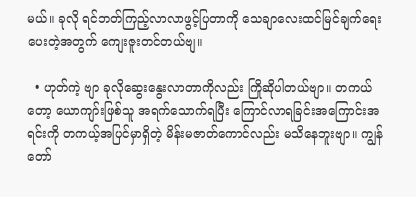မယ်။ ခုလို ရင်ဘတ်ကြည့်လာလာဖွင့်ပြတာကို သေချာလေးထင်မြင်ချက်ရေးပေးတဲ့အတွက် ကျေးဇူးတင်တယ်ဗျ။

  • ဟုတ်ကဲ့ ဗျာ ခုလိုဆွေးနွေးလာတာကိုလည်း ကြိုဆိုပါတယ်ဗျာ။ တကယ်တော့ ယောကျာ်းဖြစ်သူ အရက်သောက်ရပြီး ကြောင်လာရခြင်းအကြောင်းအရင်းကို တကယ့်အပြင်မှာရှိတဲ့ မိန်းမဇာတ်ကောင်လည်း မသိနေဘူးဗျာ။ ကျွန်တော်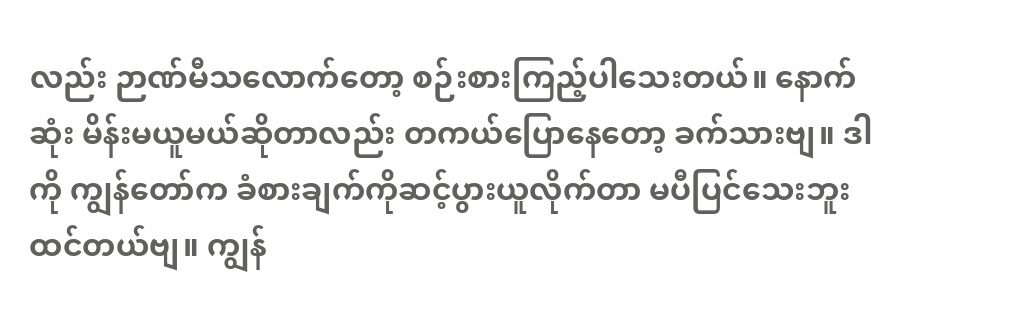လည်း ဉာဏ်မီသလောက်တော့ စဉ်းစားကြည့်ပါသေးတယ်။ နောက်ဆုံး မိန်းမယူမယ်ဆိုတာလည်း တကယ်ပြောနေတော့ ခက်သားဗျ။ ဒါကို ကျွန်တော်က ခံစားချက်ကိုဆင့်ပွားယူလိုက်တာ မပီပြင်သေးဘူးထင်တယ်ဗျ။ ကျွန်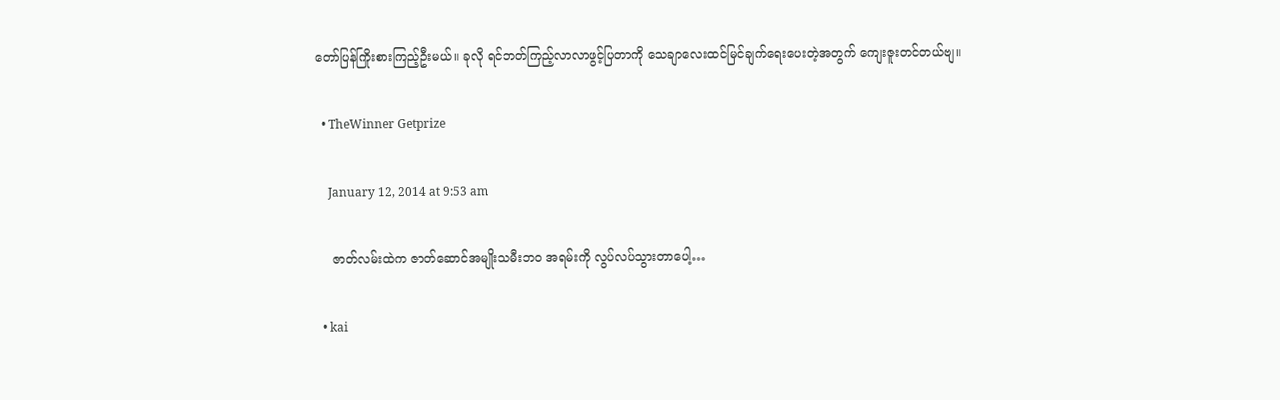တော်ပြန်ကြိုးစားကြည့်ဦးမယ်။ ခုလို ရင်ဘတ်ကြည့်လာလာဖွင့်ပြတာကို သေချာလေးထင်မြင်ချက်ရေးပေးတဲ့အတွက် ကျေးဇူးတင်တယ်ဗျ။

  • TheWinner Getprize

    January 12, 2014 at 9:53 am

    ဇာတ်လမ်းထဲက ဇာတ်ဆောင်အမျိုးသမီးဘဝ အရမ်းကို လွပ်လပ်သွားတာပေါ့…

  • kai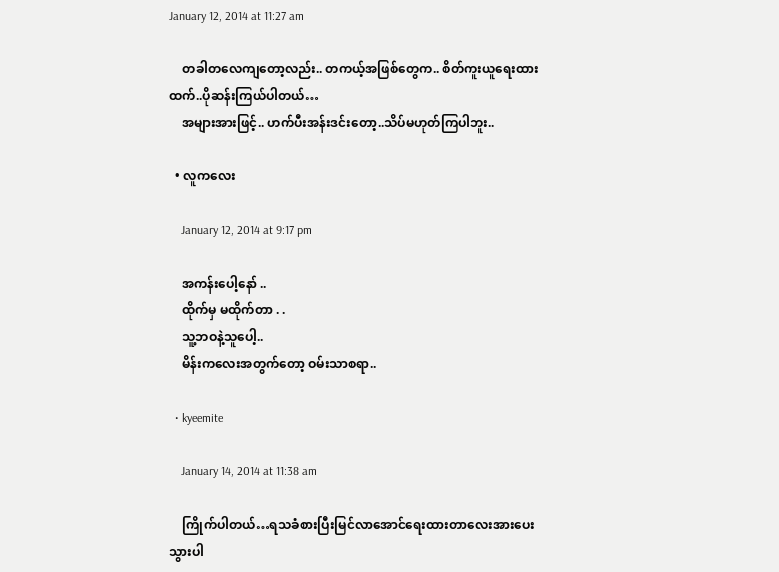January 12, 2014 at 11:27 am

    တခါတလေကျတော့လည်း.. တကယ့်အဖြစ်တွေက.. စိတ်ကူးယူရေးထားထက်..ပိုဆန်းကြယ်ပါတယ်…
    အများအားဖြင့်.. ဟက်ပီးအန်းဒင်းတော့..သိပ်မဟုတ်ကြပါဘူး..

  • လူကလေး

    January 12, 2014 at 9:17 pm

    အကန်းပေါ့နော် ..
    ထိုက်မှ မထိုက်တာ . .
    သူ့ဘဝနဲ့သူပေါ့..
    မိန်းကလေးအတွက်တော့ ဝမ်းသာစရာ..

  • kyeemite

    January 14, 2014 at 11:38 am

    ကြိုက်ပါတယ်…ရသခံစားပြီးမြင်လာအောင်ရေးထားတာလေးအားပေးသွားပါ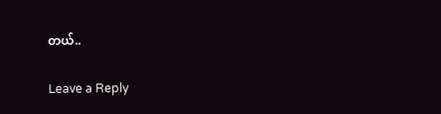တယ်..

Leave a Reply